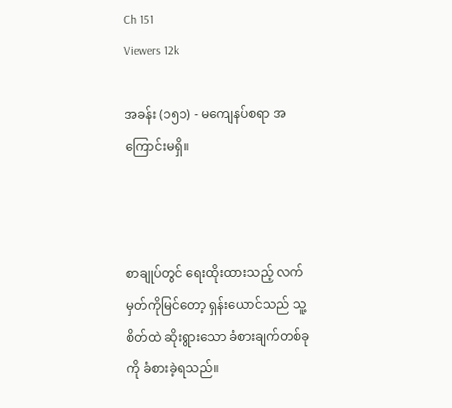Ch 151
Viewers 12k

အခန်း (၁၅၁) - မကျေနပ်စရာ အကြောင်းမရှိ။



စာချုပ်တွင် ရေးထိုးထားသည့် လက်မှတ်ကိုမြင်တော့ ရှန်းယောင်သည် သူ့စိတ်ထဲ ဆိုးရွားသော ခံစားချက်တစ်ခုကို ခံစားခဲ့ရသည်။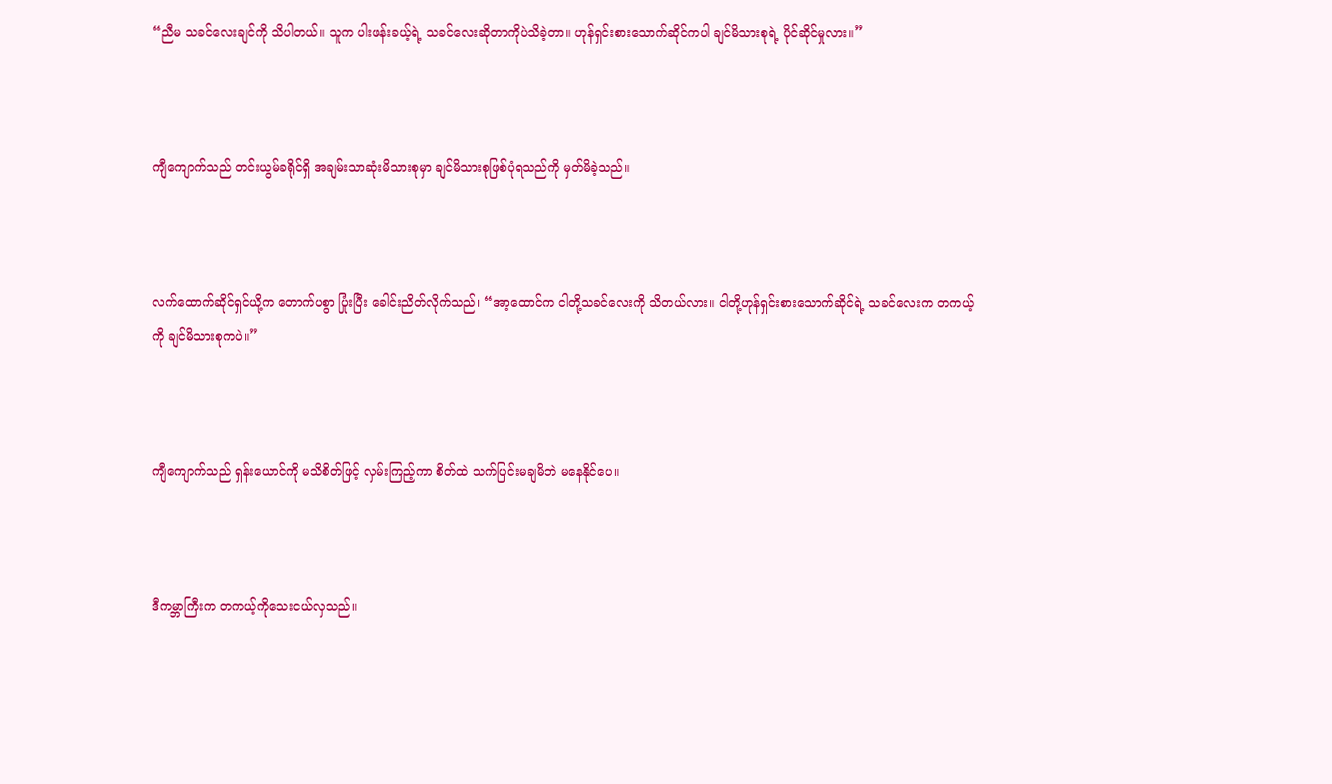“ညီမ သခင်လေးချင်ကို သိပါတယ်။ သူက ပါးဖန်းခယ့်ရဲ့ သခင်လေးဆိုတာကိုပဲသိခဲ့တာ။ ဟုန်ရှင်းစားသောက်ဆိုင်ကပါ ချင်မိသားစုရဲ့ ပိုင်ဆိုင်မှုလား။”



ကျီကျောက်သည် တင်းယွမ်ခရိုင်ရှိ အချမ်းသာဆုံးမိသားစုမှာ ချင်မိသားစုဖြစ်ပုံရသည်ကို မှတ်မိခဲ့သည်။



လက်ထောက်ဆိုင်ရှင်ယို့က တောက်ပစွာ ပြုံးပြီး ခေါင်းညိတ်လိုက်သည်၊ “အာ့ထောင်က ငါတို့သခင်လေးကို သိတယ်လား။ ငါတို့ဟုန်ရှင်းစားသောက်ဆိုင်ရဲ့ သခင်လေးက တကယ့်ကို ချင်မိသားစုကပဲ။”



ကျီကျောက်သည် ရှန်းယောင်ကို မသိစိတ်ဖြင့် လှမ်းကြည့်ကာ စိတ်ထဲ သက်ပြင်းမချမိဘဲ မနေနိုင်ပေ။



ဒီကမ္ဘာကြီးက တကယ့်ကိုသေးငယ်လှသည်။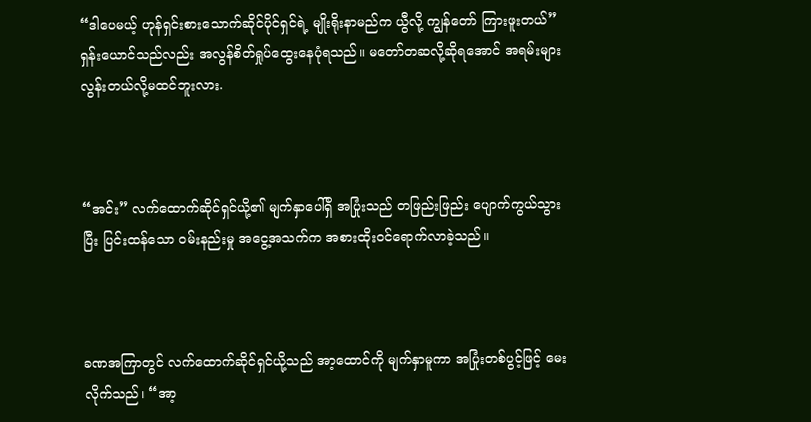“ဒါပေမယ့် ဟုန်ရှင်းစားသောက်ဆိုင်ပိုင်ရှင်ရဲ့ မျိုးရိုးနာမည်က ယွီလို့ ကျွန်တော် ကြားဖူးတယ်” ရှန်းယောင်သည်လည်း အလွန်စိတ်ရှုပ်ထွေးနေပုံရသည်။ မတော်တဆလို့ဆိုရအောင် အရမ်းများလွန်းတယ်လို့မထင်ဘူးလား.



“အင်း” လက်ထောက်ဆိုင်ရှင်ယို့၏ မျက်နှာပေါ်ရှိ အပြုံးသည် တဖြည်းဖြည်း ပျောက်ကွယ်သွားပြီး ပြင်းထန်သော ဝမ်းနည်းမှု အငွေ့အသက်က အစားထိုးဝင်ရောက်လာခဲ့သည်။



ခဏအကြာတွင် လက်ထောက်ဆိုင်ရှင်ယို့သည် အာ့ထောင်ကို မျက်နှာမူကာ အပြုံးတစ်ပွင့်ဖြင့် မေးလိုက်သည်၊ “အာ့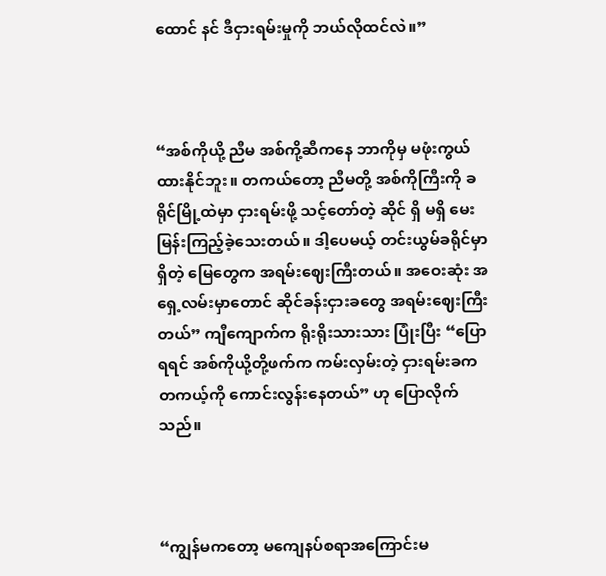ထောင် နင် ဒီငှားရမ်းမှုကို ဘယ်လိုထင်လဲ။”



“အစ်ကိုယို့ ညီမ အစ်ကို့ဆီကနေ ဘာကိုမှ မဖုံးကွယ်ထားနိုင်ဘူး။ တကယ်တော့ ညီမတို့ အစ်ကိုကြီးကို ခရိုင်မြို့ထဲမှာ ငှားရမ်းဖို့ သင့်တော်တဲ့ ဆိုင် ရှိ မရှိ မေးမြန်းကြည့်ခဲ့သေးတယ်။ ဒါ့ပေမယ့် တင်းယွမ်ခရိုင်မှာရှိတဲ့ မြေတွေက အရမ်းဈေးကြီးတယ်။ အဝေးဆုံး အရှေ့လမ်းမှာတောင် ဆိုင်ခန်းငှားခတွေ အရမ်းဈေးကြီးတယ်” ကျီကျောက်က ရိုးရိုးသားသား ပြုံးပြီး “ပြောရရင် အစ်ကိုယို့တို့ဖက်က ကမ်းလှမ်းတဲ့ ငှားရမ်းခက တကယ့်ကို ကောင်းလွန်းနေတယ်” ဟု ပြောလိုက်သည်။



“ကျွန်မကတော့ မကျေနပ်စရာအကြောင်းမ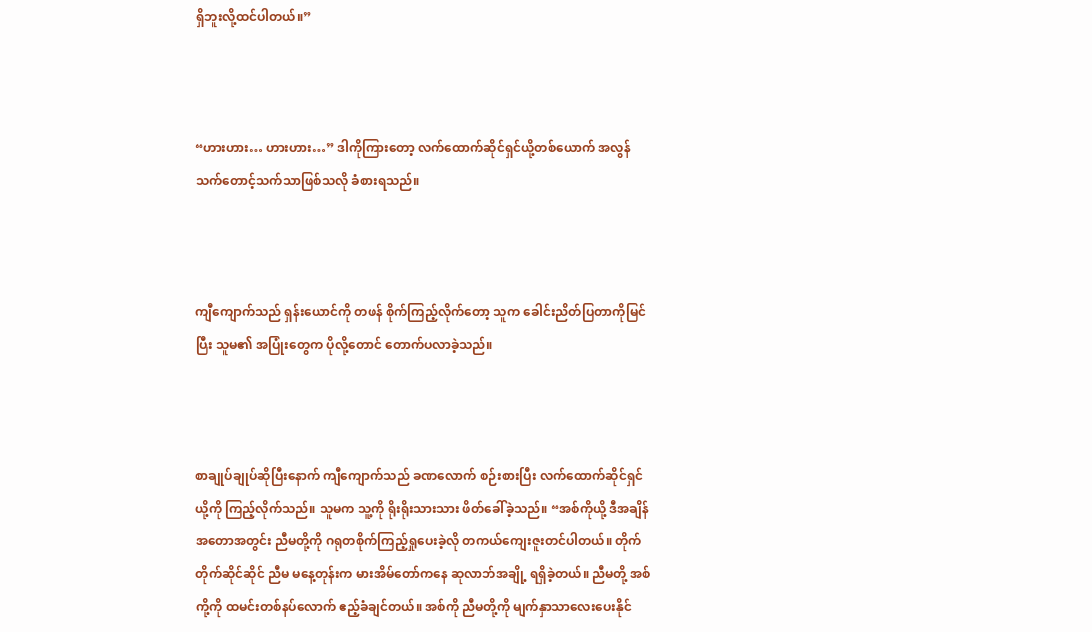ရှိဘူးလို့ထင်ပါတယ်။”



“ဟားဟား… ဟားဟား…” ဒါကိုကြားတော့ လက်ထောက်ဆိုင်ရှင်ယို့တစ်ယောက် အလွန်သက်တောင့်သက်သာဖြစ်သလို ခံစားရသည်။



ကျီကျောက်သည် ရှန်းယောင်ကို တဖန် စိုက်ကြည့်လိုက်တော့ သူက ခေါင်းညိတ်ပြတာကိုမြင်ပြီး သူမ၏ အပြုံးတွေက ပိုလို့တောင် တောက်ပလာခဲ့သည်။



စာချုပ်ချုပ်ဆိုပြီးနောက် ကျီကျောက်သည် ခဏလောက် စဉ်းစားပြီး လက်ထောက်ဆိုင်ရှင်ယို့ကို ကြည့်လိုက်သည်။ သူမက သူ့ကို ရိုးရိုးသားသား ဖိတ်ခေါ်ခဲ့သည်။ “အစ်ကိုယို့ ဒီအချိန်အတောအတွင်း ညီမတို့ကို ဂရုတစိုက်ကြည့်ရှုပေးခဲ့လို တကယ်ကျေးဇူးတင်ပါတယ်။ တိုက်တိုက်ဆိုင်ဆိုင် ညီမ မနေ့တုန်းက မားအိမ်တော်ကနေ ဆုလာဘ်အချို့ ရရှိခဲ့တယ်။ ညီမတို့ အစ်ကို့ကို ထမင်းတစ်နပ်လောက် ဧည့်ခံချင်တယ်။ အစ်ကို ညီမတို့ကို မျက်နှာသာလေးပေးနိုင်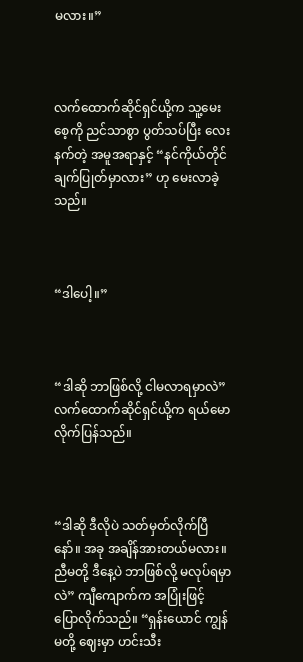မလား။”



လက်ထောက်ဆိုင်ရှင်ယို့က သူ့မေးစေ့ကို ညင်သာစွာ ပွတ်သပ်ပြီး လေးနက်တဲ့ အမူအရာနှင့် “နင်ကိုယ်တိုင် ချက်ပြုတ်မှာလား” ဟု မေးလာခဲ့သည်။



“ဒါပေါ့။”



“ဒါဆို ဘာဖြစ်လို့ ငါမလာရမှာလဲ” လက်ထောက်ဆိုင်ရှင်ယို့က ရယ်မောလိုက်ပြန်သည်။



“ဒါဆို ဒီလိုပဲ သတ်မှတ်လိုက်ပြီနော်။ အခု အချိန်အားတယ်မလား။ ညီမတို့ ဒီနေ့ပဲ ဘာဖြစ်လို့ မလုပ်ရမှာလဲ” ကျီကျောက်က အပြုံးဖြင့် ပြောလိုက်သည်။ “ရှန်းယောင် ကျွန်မတို့ ဈေးမှာ ဟင်းသီး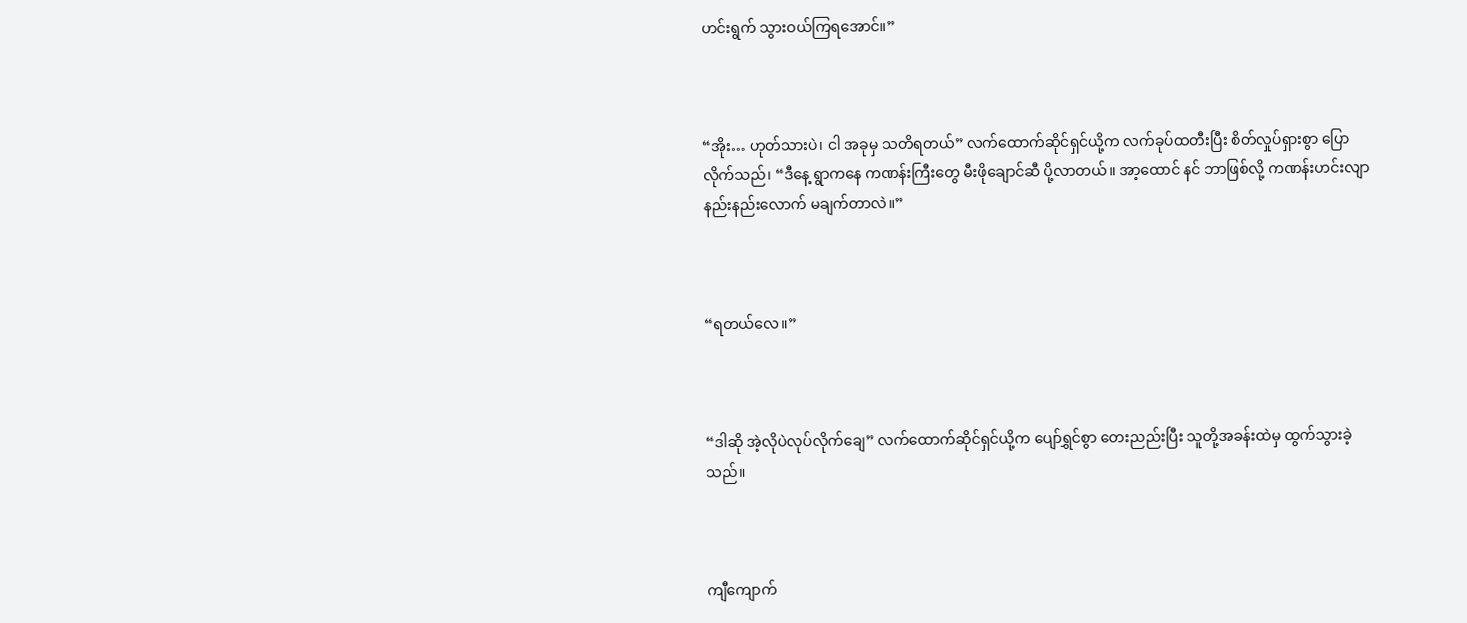ဟင်းရွက် သွားဝယ်ကြရအောင်။”



“အိုး… ဟုတ်သားပဲ၊ ငါ အခုမှ သတိရတယ်” လက်ထောက်ဆိုင်ရှင်ယို့က လက်ခုပ်ထတီးပြီး စိတ်လှုပ်ရှားစွာ ပြောလိုက်သည်၊ “ဒီနေ့ ရွာကနေ ကဏန်းကြီးတွေ မီးဖိုချောင်ဆီ ပို့လာတယ်။ အာ့ထောင် နင် ဘာဖြစ်လို့ ကဏန်းဟင်းလျာ နည်းနည်းလောက် မချက်တာလဲ။”



“ရတယ်လေ။”



“ဒါဆို အဲ့လိုပဲလုပ်လိုက်ချေ” လက်ထောက်ဆိုင်ရှင်ယို့က ပျော်ရွှင်စွာ တေးညည်းပြီး သူတို့အခန်းထဲမှ ထွက်သွားခဲ့သည်။



ကျီကျောက်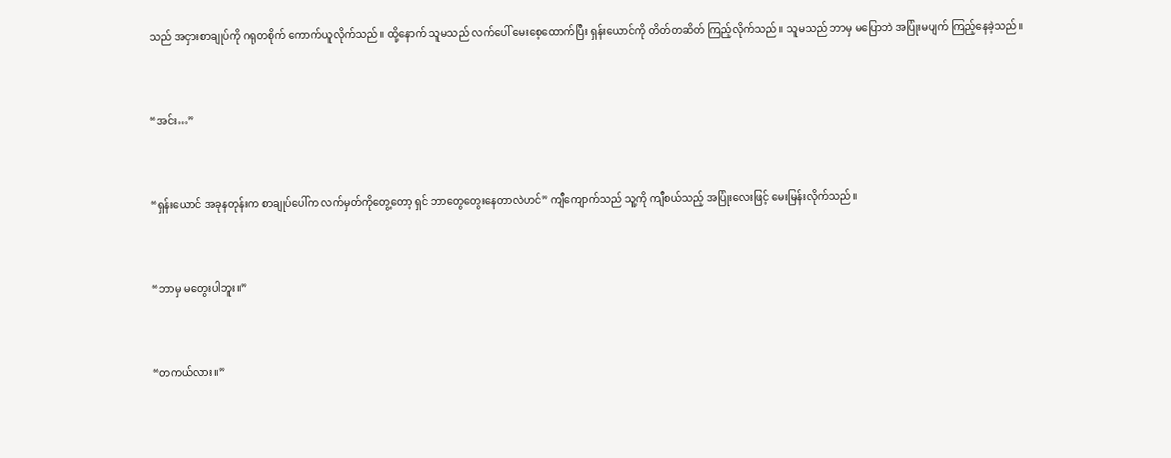သည် အငှားစာချုပ်ကို ဂရုတစိုက် ကောက်ယူလိုက်သည်။ ထို့နောက် သူမသည် လက်ပေါ် မေးစေ့ထောက်ပြီး ရှန်းယောင်ကို တိတ်တဆိတ် ကြည့်လိုက်သည်။ သူမသည် ဘာမှ မပြောဘဲ အပြုံးမပျက် ကြည့်နေခဲ့သည်။



“အင်း…”



“ရှန်းယောင် အခုနတုန်းက စာချုပ်ပေါ်က လက်မှတ်ကိုတွေ့တော့ ရှင် ဘာတွေတွေးနေတာလဲဟင်” ကျီကျောက်သည် သူ့ကို ကျီစယ်သည့် အပြုံးလေးဖြင့် မေးမြန်းလိုက်သည်။



“ဘာမှ မတွေးပါဘူး။”



“တကယ်လား။”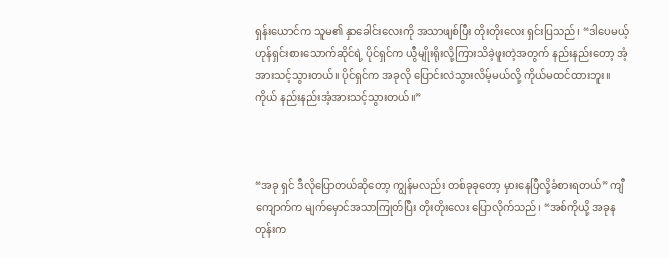ရှန်းယောင်က သူမ၏ နှာခေါင်းလေးကို အသာဖျစ်ပြီး တိုးတိုးလေး ရှင်းပြသည်၊ “ဒါပေမယ့် ဟုန်ရှင်းစားသောက်ဆိုင်ရဲ့ ပိုင်ရှင်က ယွီမျိုးရိုးလို့ကြားသိခဲ့ဖူးတဲ့အတွက် နည်းနည်းတော့ အံ့အားသင့်သွားတယ်။ ပိုင်ရှင်က အခုလို ပြောင်းလဲသွားလိမ့်မယ်လို့ ကိုယ်မထင်ထားဘူး။ ကိုယ် နည်းနည်းအံ့အားသင့်သွားတယ်။”



“အခု ရှင် ဒီလိုပြောတယ်ဆိုတော့ ကျွန်မလည်း တစ်ခုခုတော့ မှားနေပြီလို့ခံစားရတယ်” ကျီကျောက်က မျက်မှောင်အသာကြုတ်ပြီး တိုးတိုးလေး ပြောလိုက်သည်၊ “အစ်ကိုယို့ အခုနတုန်းက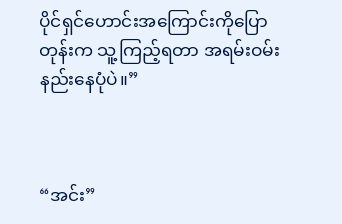ပိုင်ရှင်ဟောင်းအကြောင်းကိုပြောတုန်းက သူ့ကြည့်ရတာ အရမ်းဝမ်းနည်းနေပုံပဲ။”



“အင်း”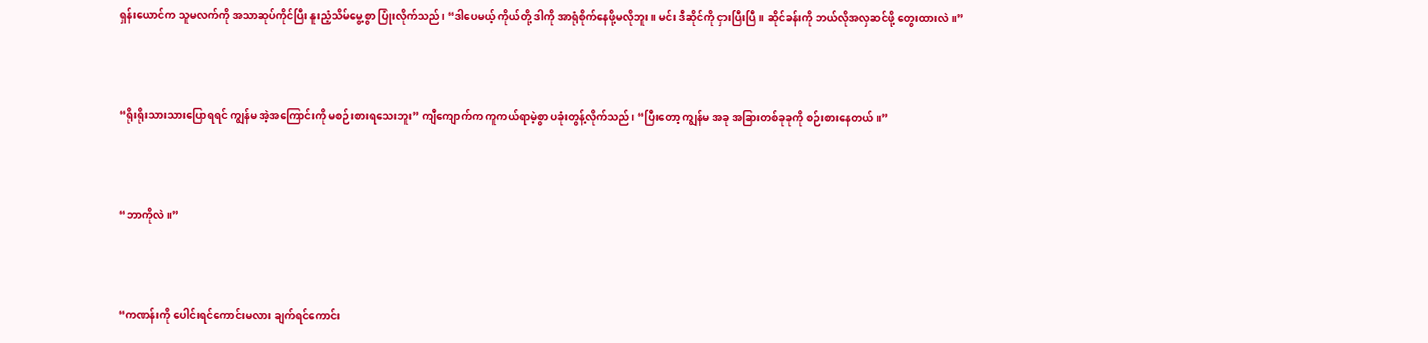ရှန်းယောင်က သူမလက်ကို အသာဆုပ်ကိုင်ပြီး နူးညံ့သိမ်မွေ့စွာ ပြုံးလိုက်သည်၊ “ဒါပေမယ့် ကိုယ်တို့ ဒါကို အာရုံစိုက်နေဖို့မလိုဘူး။ မင်း ဒီဆိုင်ကို ငှားပြီးပြီ။ ဆိုင်ခန်းကို ဘယ်လိုအလှဆင်ဖို့ တွေးထားလဲ။”



“ရိုးရိုးသားသားပြောရရင် ကျွန်မ အဲ့အကြောင်းကို မစဉ်းစားရသေးဘူး” ကျီကျောက်က ကူကယ်ရာမဲ့စွာ ပခုံးတွန့်လိုက်သည်၊ “ပြီးတော့ ကျွန်မ အခု အခြားတစ်ခုခုကို စဉ်းစားနေတယ်။”



“ဘာကိုလဲ။”



“ကဏန်းကို ပေါင်းရင်ကောင်းမလား ချက်ရင်ကောင်း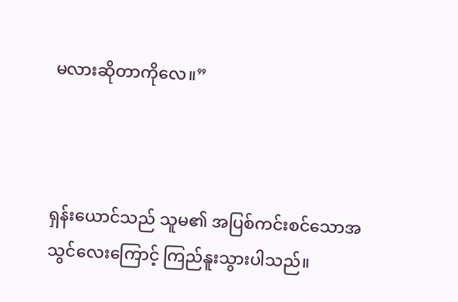မလားဆိုတာကိုလေ။”



ရှန်းယောင်သည် သူမ၏ အပြစ်ကင်းစင်သောအသွင်လေးကြောင့် ကြည်နူးသွားပါသည်။